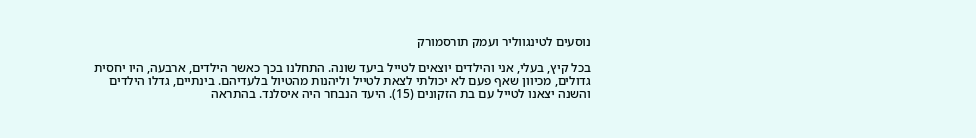נוסעים לטינגווליר ועמק תורסמורק

בכל קיץ, בעלי, אני והילדים יוצאים לטייל ביעד שונה. התחלנו בכך כאשר הילדים, ארבעה, היו יחסית גדולים, מכיוון שאף פעם לא יכולתי לצאת לטייל וליהנות מהטיול בלעדיהם. בינתיים, גדלו הילדים והשנה יצאנו לטייל עם בת הזקונים (15). היעד הנבחר היה איסלנד. בהתראה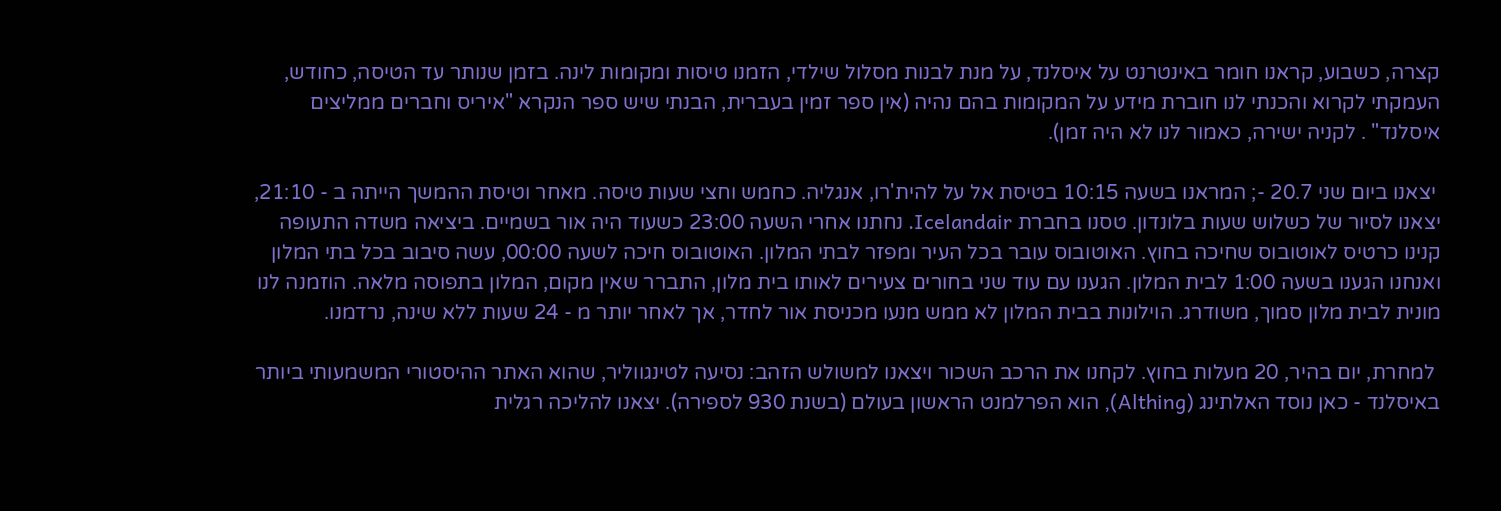קצרה, כשבוע, קראנו חומר באינטרנט על איסלנד, על מנת לבנות מסלול שילדי, הזמנו טיסות ומקומות לינה. בזמן שנותר עד הטיסה, כחודש, העמקתי לקרוא והכנתי לנו חוברת מידע על המקומות בהם נהיה (אין ספר זמין בעברית, הבנתי שיש ספר הנקרא "איריס וחברים ממליצים איסלנד" . לקניה ישירה, כאמור לנו לא היה זמן).

 יצאנו ביום שני 20.7 -; המראנו בשעה 10:15 בטיסת אל על להית'רו, אנגליה. כחמש וחצי שעות טיסה. מאחר וטיסת ההמשך הייתה ב - 21:10, יצאנו לסיור של כשלוש שעות בלונדון. טסנו בחברת Icelandair. נחתנו אחרי השעה 23:00 כשעוד היה אור בשמיים. ביציאה משדה התעופה קנינו כרטיס לאוטובוס שחיכה בחוץ. האוטובוס עובר בכל העיר ומפזר לבתי המלון. האוטובוס חיכה לשעה 00:00, עשה סיבוב בכל בתי המלון ואנחנו הגענו בשעה 1:00 לבית המלון. הגענו עם עוד שני בחורים צעירים לאותו בית מלון, התברר שאין מקום, המלון בתפוסה מלאה. הוזמנה לנו מונית לבית מלון סמוך, משודרג. הוילונות בבית המלון לא ממש מנעו מכניסת אור לחדר, אך לאחר יותר מ - 24 שעות ללא שינה, נרדמנו.

 למחרת, יום בהיר, 20 מעלות בחוץ. לקחנו את הרכב השכור ויצאנו למשולש הזהב: נסיעה לטינגווליר, שהוא האתר ההיסטורי המשמעותי ביותר באיסלנד - כאן נוסד האלתינג (Althing), הוא הפרלמנט הראשון בעולם (בשנת 930 לספירה). יצאנו להליכה רגלית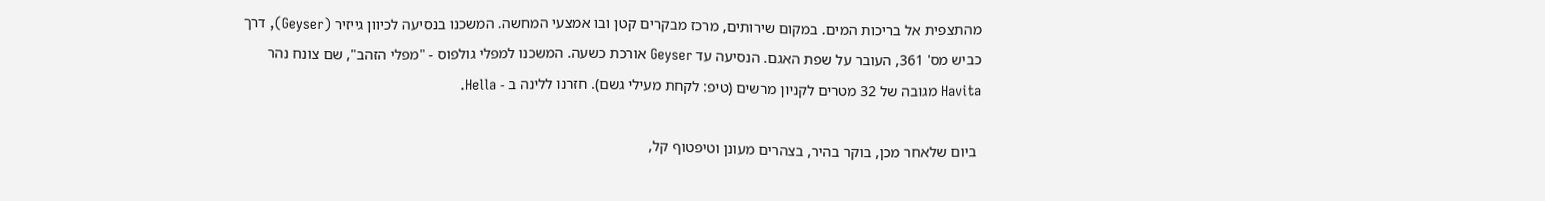מהתצפית אל בריכות המים. במקום שירותים, מרכז מבקרים קטן ובו אמצעי המחשה. המשכנו בנסיעה לכיוון גייזיר (Geyser), דרך כביש מס' 361, העובר על שפת האגם. הנסיעה עד Geyser אורכת כשעה. המשכנו למפלי גולפוס - "מפלי הזהב", שם צונח נהר Havita מגובה של 32 מטרים לקניון מרשים (טיפ: לקחת מעילי גשם). חזרנו ללינה ב - Hella.

 ביום שלאחר מכן, בוקר בהיר, בצהרים מעונן וטיפטוף קל,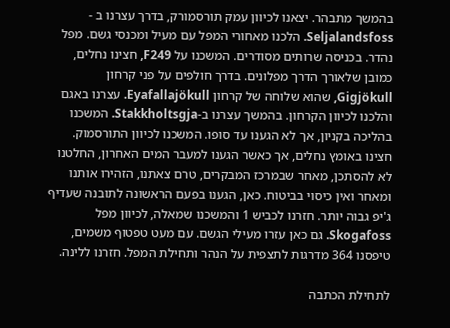בהמשך מתבהר. יצאנו לכיוון עמק תורסמורק, בדרך עצרנו ב - Seljalandsfoss. הלכנו מאחורי המפל עם מעיל ומכנסי גשם. מפל נהדר. בכניסה שרותים מסודרים. המשכנו על F249, חצינו נחלים, כמובן שלאורך הדרך מפלונים. בדרך חולפים על פני קרחון Gigjökull, שהוא שלוחה של קרחון Eyafallajökull. עצרנו באגם והלכנו לכיוון הקרחון. בהמשך עצרנו ב-Stakkholtsgja. המשכנו בהליכה בקניון, אך לא הגענו עד סופו. המשכנו לכיוון התורסמוק. חצינו באומץ נחלים, אך כאשר הגענו למעבר המים האחרון, החלטנו לא להסתכן, מאחר שבמרכז המבקרים, טרם צאתנו, הזהירו אותנו ומאחר ואין כיסוי בביטוח. כאן, הגענו בפעם הראשונה לתובנה שעדיף ג'יפ גבוה יותר. חזרנו לכביש 1 והמשכנו שמאלה, לכיוון מפל Skogafoss. גם כאן עזרו מעילי הגשם. עם מעט טפטוף משמים, טיפסנו 364 מדרגות לתצפית על הנהר ותחילת המפל. חזרנו ללינה.

לתחילת הכתבה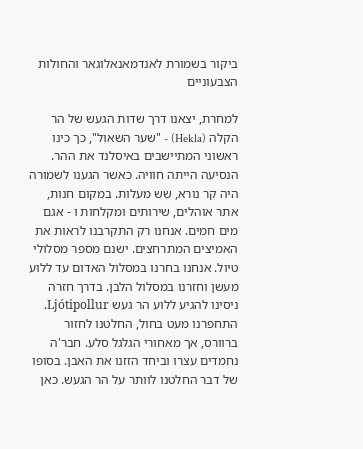ביקור בשמורת לאנדמאנאלוגאר והחולות הצבעוניים

למחרת, יצאנו דרך שדות הגעש של הר הקלה (Hekla) - "שער השאול", כך כינו ראשוני המתיישבים באיסלנד את ההר. הנסיעה הייתה חוויה. כאשר הגענו לשמורה היה קר נורא, שש מעלות. במקום חנות, אתר אוהלים, שירותים ומקלחות ו - אגם מים חמים. אנחנו רק התקרבנו לראות את האמיצים המתרחצים. ישנם מספר מסלולי טיול. אנחנו בחרנו במסלול האדום עד ללוע מעשן וחזרנו במסלול הלבן. בדרך חזרה ניסינו להגיע ללוע הר געש Ljótipollur. התחפרנו מעט בחול, החלטנו לחזור ברוורס, אך מאחורי הגלגל סלע. חבר'ה נחמדים עצרו וביחד הזזנו את האבן. בסופו של דבר החלטנו לוותר על הר הגעש. כאן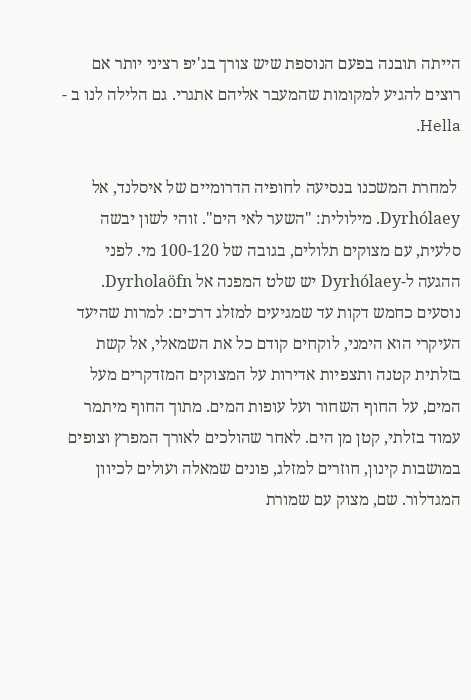הייתה תובנה בפעם הנוספת שיש צורך בג'יפ רציני יותר אם רוצים להגיע למקומות שהמעבר אליהם אתגרי. גם הלילה לנו ב - Hella.

 למחרת המשכנו בנסיעה לחופיה הדרומיים של איסלנד, אל Dyrhólaey. מילולית: "השער לאי הים". זוהי לשון יבשה סלעית, עם מצוקים תלולים, בגובה של 100-120 מי. לפני ההגעה ל-Dyrhólaey יש שלט המפנה אל Dyrholaöfn. נוסעים כחמש דקות עד שמגיעים למזלג דרכים: למרות שהיעד העיקרי הוא הימני, לוקחים קודם כל את השמאלי, אל קשת בזלתית קטנה ותצפיות אדירות על המצוקים המזדקרים מעל המים, על החוף השחור ועל עופות המים. מתוך החוף מיתמר עמוד בזלתי, קטן מן הים. לאחר שהולכים לאורך המפרץ וצופים במושבות קינון, חוזרים למזלג, פונים שמאלה ועולים לכיוון המגדלור. שם, מצוק עם שמורת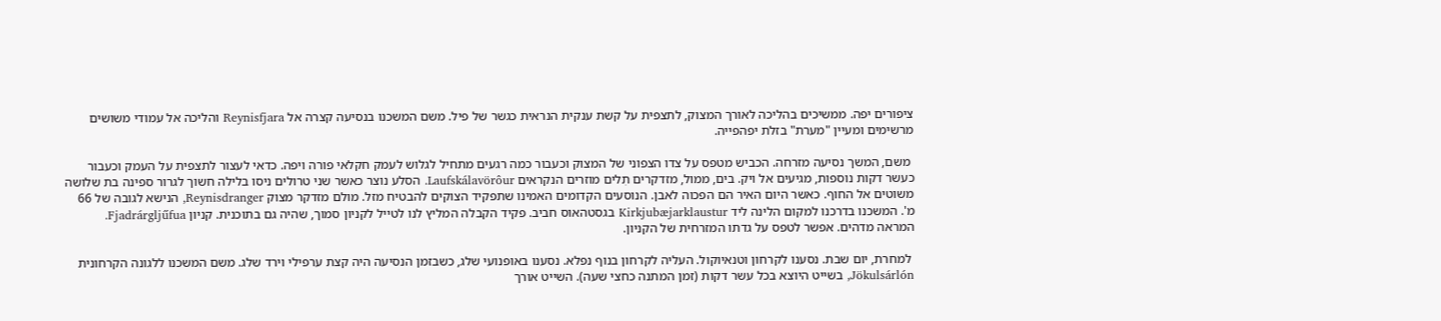ציפורים יפה. ממשיכים בהליכה לאורך המצוק, לתצפית על קשת ענקית הנראית כגשר של פיל. משם המשכנו בנסיעה קצרה אל Reynisfjara והליכה אל עמודי משושים מרשימים ומעיין "מערת" בזלת יפהפייה.

 משם, המשך נסיעה מזרחה. הכביש מטפס על צדו הצפוני של המצוק וכעבור כמה רגעים מתחיל לגלוש לעמק חקלאי פורה ויפה. כדאי לעצור לתצפית על העמק וכעבור כעשר דקות נוספות, מגיעים אל ויק. בים, ממול, מזדקרים תִלים מוזרים הנקראים Laufskálavörôur. הסלע נוצר כאשר שני טרולים ניסו בלילה חשוך לגרור ספינה בת שלושה משוטים אל החוף. כאשר היום האיר הם הפכוה לאבן. הנוסעים הקדומים האמינו שתפקיד הצוקים להבטיח מזל. מולם מזדקר מצוק Reynisdranger, הנישא לגובה של 66 מ'. המשכנו בדרכנו למקום הלינה ליד Kirkjubæjarklaustur בגסטהאוס חביב. פקיד הקבלה המליץ לנו לטייל לקניון סמוך, שהיה גם בתוכנית. קניון Fjadrárgljűfua. המראה מדהים. אפשר לטפס על גדתו המזרחית של הקניון.

 למחרת, יום שבת. נסענו לקרחון וטנאיוקול. העליה לקרחון בנוף נפלא. נסענו באופנועי שלג, כשבזמן הנסיעה היה קצת ערפילי וירד שלג. משם המשכנו ללגונה הקרחונית Jökulsárlón, בשייט היוצא בכל עשר דקות (זמן המתנה כחצי שעה). השייט אורך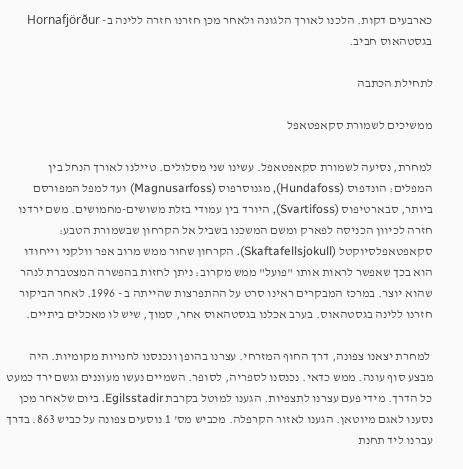כארבעים דקות. הלכנו לאורך הלגונה ולאחר מכן חזרנו חזרה ללינה ב- Hornafjörður בגסטהאוס חביב.

לתחילת הכתבה

ממשיכים לשמורת סקאפטאפל

למחרת, נסיעה לשמורת סקאפטאפל. עשינו שני מסלולים. טיילנו לאורך הנחל בין המפלים: הונדפוס (Hundafoss), מגנוסרפוס (Magnusarfoss) ועד למפל המפורסם ביותר, סבארטיפוס (Svartifoss), היורד בין עמודי בזלת משושים-מחמושים. משם ירדנו חזרה לכיוון הכניסה לפארק ומשם המשכנו בשביל אל הקרחון שבשמורת הטבע: סקאפטאפלסיוקטל (Skaftafellsjokull). הקרחון שחור ממש מרוב אפר וולקני וייחודו הוא בכך שאפשר לראות אותו "פועל" ממש מקרוב: ניתן לחזות בהפשרה המצטברת לנהר שהוא יוצר. במרכז המבקרים ראינו סרט על ההתפרצות שהייתה ב - 1996. לאחר הביקור חזרנו ללינה בגסטהאוס. בערב אכלנו בגסטהאוס אחר, סמוך, שיש לו מאכלים ביתיים.

 למחרת יצאנו צפונה, דרך החוף המזרחי. עצרנו בהופן ונכנסנו לחנויות מקומיות. היה מבצע סוף עונה. ממש כדאי. נכנסנו לספריה, לסופר. השמיים נעשו מעוננים וגשם ירד כמעט כל הדרך. מידי פעם עצרנו לתצפיות. הגענו למוטל בקרבת Egilsstadir. ביום שלאחר מכן נסענו לאגם מיוטאן. הגענו לאזור הקרפלה. מכביש מס' 1 נוסעים צפונה על כביש 863. בדרך עברנו ליד תחנת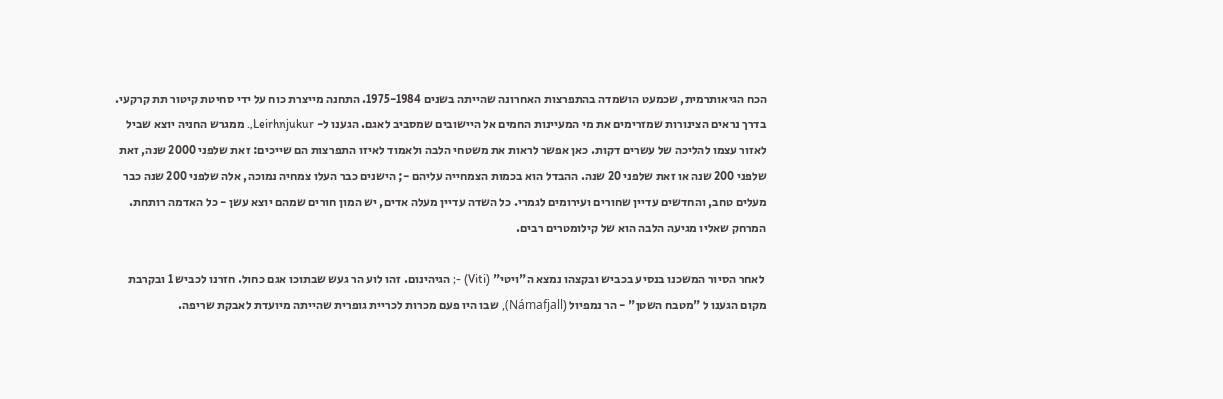הכח הגיאותרמית, שכמעט הושמדה בהתפרצות האחרונה שהייתה בשנים 1975-1984. התחנה מייצרת כוח על ידי סחיטת קיטור תת קרקעי. בדרך נראים הצינורות שמזרימים את מי המעיינות החמים אל היישובים שמסביב לאגם. הגענו ל- Leirhnjukur,. ממגרש החניה יוצא שביל לאזור עצמו להליכה של עשרים דקות. כאן אפשר לראות את משטחי הלבה ולאמוד לאיזו התפרצות הם שייכים: זאת שלפני 2000 שנה, זאת שלפני 200 שנה או זאת שלפני 20 שנה. ההבדל הוא בכמות הצמחייה עליהם -; הישנים כבר העלו צמחיה נמוכה, אלה שלפני 200 שנה כבר מעלים טחב, והחדשים עדיין שחורים ועירומים לגמרי. כל השדה עדיין מעלה אדים, יש המון חורים שמהם יוצא עשן - כל האדמה רותחת. המרחק שאליו מגיעה הלבה הוא של קילומטרים רבים.

 לאחר הסיור המשכנו בנסיע בכביש ובקצהו נמצא ה"ויטי" (Viti) -; הגיהינום. זהו לוע הר געש שבתוכו אגם כחול. חזרנו לכביש 1 ובקרבת מקום הגענו ל "מטבח השטן" - הר נמפיול (Námafjall), שבו היו פעם מכרות לכריית גופרית שהייתה מיועדת לאבקת שריפה.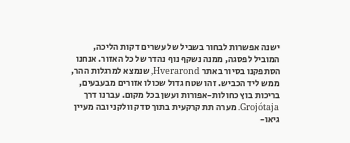ישנה אפשרות לבחור בשביל של עשרים דקות הליכה, המוביל לפסגה, ממנה נשקף נוף נהדר של כל האזור. אנחנו הסתפקנו בסיור באתר Hverarond, שנמצא למרגלות ההר, ממש ליד הכביש. זהו שטח גדול שכולו אזורים מבעבעים, בריכות בוץ כחולות-אפורות ועשן בכל מקום. עברנו דרך Grojótaja. מערה תת קרקעית בתוך סדק וולקני ובה מעיין גיאו-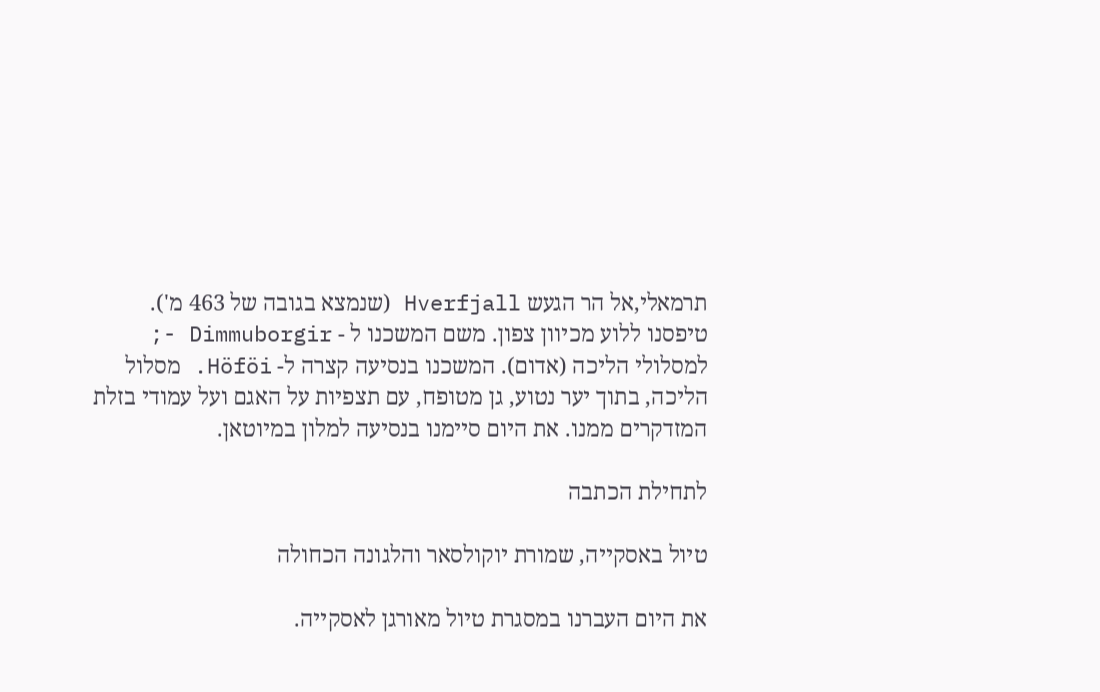תרמאלי,אל הר הגעש Hverfjall (שנמצא בגובה של 463 מ'). טיפסנו ללוע מכיוון צפון. משם המשכנו ל - Dimmuborgir -; למסלולי הליכה (אדום). המשכנו בנסיעה קצרה ל- Höföi. מסלול הליכה, בתוך יער נטוע, גן מטופח, עם תצפיות על האגם ועל עמודי בזלת המזדקרים ממנו. את היום סיימנו בנסיעה למלון במיוטאן.

לתחילת הכתבה

טיול באסקייה, שמורת יוקולסאר והלגונה הכחולה

את היום העברנו במסגרת טיול מאורגן לאסקייה.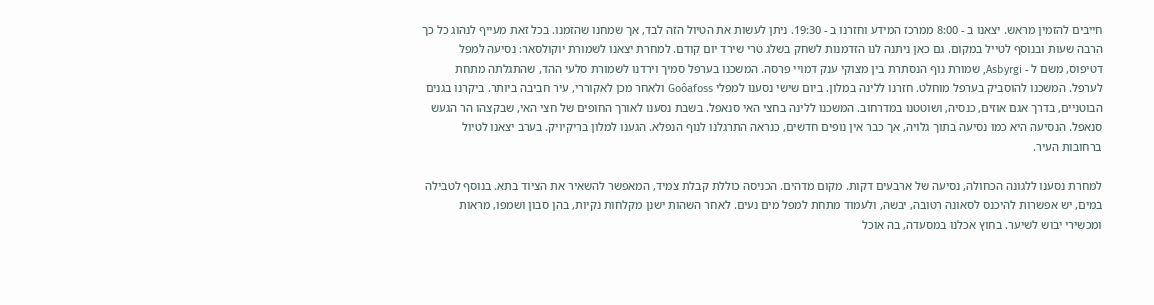חייבים להזמין מראש. יצאנו ב - 8:00 ממרכז המידע וחזרנו ב - 19:30. ניתן לעשות את הטיול הזה לבד, אך שמחנו שהזמנו. בכל זאת מעייף לנהוג כל כך הרבה שעות ובנוסף לטייל במקום. גם כאן ניתנה לנו הזדמנות לשחק בשלג טרי שירד יום קודם. למחרת יצאנו לשמורת יוקולסאר: נסיעה למפל דטיפוס, משם ל - Asbyrgi, שמורת נוף הנסתרת בין מצוקי ענק דמויי פרסה. המשכנו בערפל סמיך וירדנו לשמורת סלעי ההד, שהתגלתה מתחת לערפל. המשכנו להוסביק בערפל מוחלט. חזרנו ללינה במלון. ביום שישי נסענו למפלי Goôafoss ולאחר מכן לאקוררי, עיר חביבה ביותר. ביקרנו בגנים הבוטניים, בדרך אגם אוזים, כנסיה, ושוטטנו במדרחוב. המשכנו ללינה בחצי האי סנאפל. בשבת נסענו לאורך החופים של חצי האי, שבקצהו הר הגעש סנאפל. הנסיעה היא כמו נסיעה בתוך גלויה, אך כבר אין נופים חדשים, כנראה התרגלנו לנוף הנפלא. הגענו למלון בריקיויק. בערב יצאנו לטיול ברחובות העיר.

למחרת נסענו ללגונה הכחולה, נסיעה של ארבעים דקות. מקום מדהים. הכניסה כוללת קבלת צמיד, המאפשר להשאיר את הציוד בתא. בנוסף לטבילה במים, יש אפשרות להיכנס לסאונה רטובה, יבשה, ולעמוד מתחת למפל מים נעים. לאחר השהות ישנן מקלחות נקיות, בהן סבון ושמפו, מראות ומכשירי יבוש לשיער. בחוץ אכלנו במסעדה, בה אוכל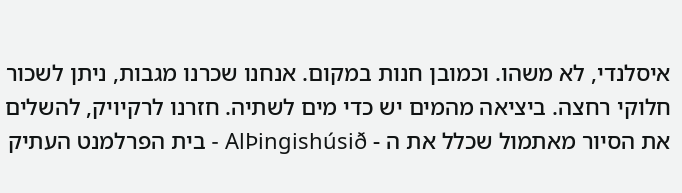איסלנדי, לא משהו. וכמובן חנות במקום. אנחנו שכרנו מגבות, ניתן לשכור חלוקי רחצה. ביציאה מהמים יש כדי מים לשתיה. חזרנו לרקיויק, להשלים את הסיור מאתמול שכלל את ה - AlÞingishúsið - בית הפרלמנט העתיק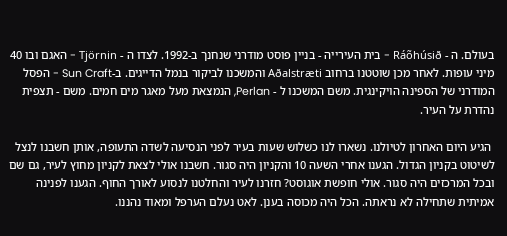בעולם. ה - Ráõhúsið - בית העירייה - בניין פוסט מודרני שנחנך ב-1992. לצדו ה - Tjörnin - האגם ובו 40 מיני עופות. לאחר מכן שוטטנו ברחוב Aðalstræti והמשכנו לביקור בנמל הדייגים. ב-Sun Craft - הפסל המודרני של הספינה הויקינגית. משם המשכנו ל - Perlan, הנמצאת מעל מאגר מים חמים. משם - תצפית נהדרת על העיר.

 הגיע היום האחרון לטיולנו. נשארו לנו כשלוש שעות בעיר לפני הנסיעה לשדה התעופה, אותן חשבנו לנצל לשיטוט בקניון הגדול. הגענו אחרי השעה 10 והקניון היה סגור. חשבנו אולי לצאת לקניון מחוץ לעיר, גם שם ובכל המרכזים היה סגור. אולי חופשת אוגוסט? חזרנו לעיר והחלטנו לנסוע לאורך החוף. הגענו לפנינה אמיתית שתחילה לא נראתה. הכל היה מכוסה בענן. לאט נעלם הערפל ומאוד נהננו.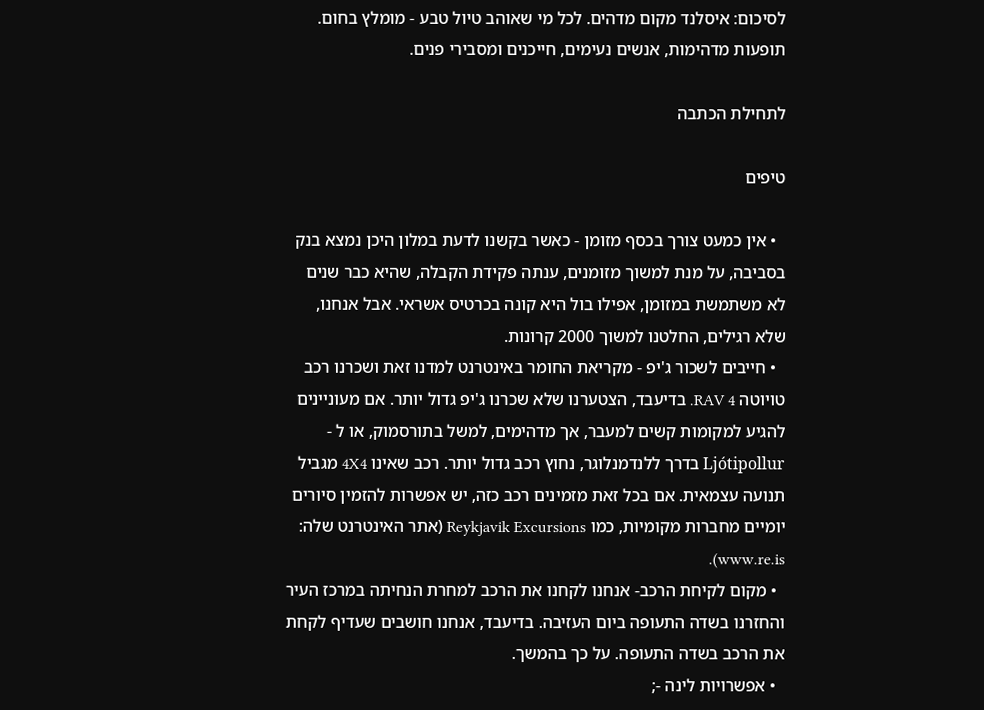לסיכום: איסלנד מקום מדהים. לכל מי שאוהב טיול טבע - מומלץ בחום. תופעות מדהימות, אנשים נעימים, חייכנים ומסבירי פנים.

לתחילת הכתבה

טיפים

  • אין כמעט צורך בכסף מזומן - כאשר בקשנו לדעת במלון היכן נמצא בנק בסביבה, על מנת למשוך מזומנים, ענתה פקידת הקבלה, שהיא כבר שנים לא משתמשת במזומן, אפילו בול היא קונה בכרטיס אשראי. אבל אנחנו, שלא רגילים, החלטנו למשוך 2000 קרונות.
  • חייבים לשכור ג'יפ - מקריאת החומר באינטרנט למדנו זאת ושכרנו רכב טויוטה RAV 4. בדיעבד, הצטערנו שלא שכרנו ג'יפ גדול יותר. אם מעוניינים להגיע למקומות קשים למעבר, אך מדהימים, למשל בתורסמוק, או ל - Ljótipollur בדרך ללנדמנלוגר, נחוץ רכב גדול יותר. רכב שאינו 4X4 מגביל תנועה עצמאית. אם בכל זאת מזמינים רכב כזה, יש אפשרות להזמין סיורים יומיים מחברות מקומיות, כמו Reykjavik Excursions (אתר האינטרנט שלה: www.re.is).
  • מקום לקיחת הרכב- אנחנו לקחנו את הרכב למחרת הנחיתה במרכז העיר והחזרנו בשדה התעופה ביום העזיבה. בדיעבד, אנחנו חושבים שעדיף לקחת את הרכב בשדה התעופה. על כך בהמשך.
  • אפשרויות לינה -;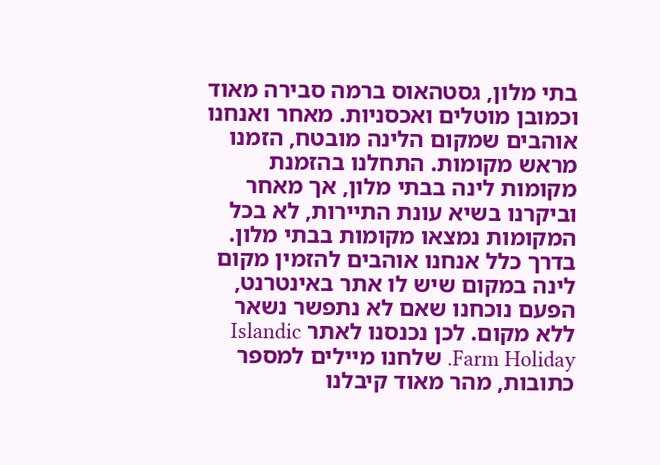בתי מלון, גסטהאוס ברמה סבירה מאוד וכמובן מוטלים ואכסניות. מאחר ואנחנו אוהבים שמקום הלינה מובטח, הזמנו מראש מקומות. התחלנו בהזמנת מקומות לינה בבתי מלון, אך מאחר וביקרנו בשיא עונת התיירות, לא בכל המקומות נמצאו מקומות בבתי מלון. בדרך כלל אנחנו אוהבים להזמין מקום לינה במקום שיש לו אתר באינטרנט, הפעם נוכחנו שאם לא נתפשר נשאר ללא מקום. לכן נכנסנו לאתר Islandic Farm Holiday. שלחנו מיילים למספר כתובות, מהר מאוד קיבלנו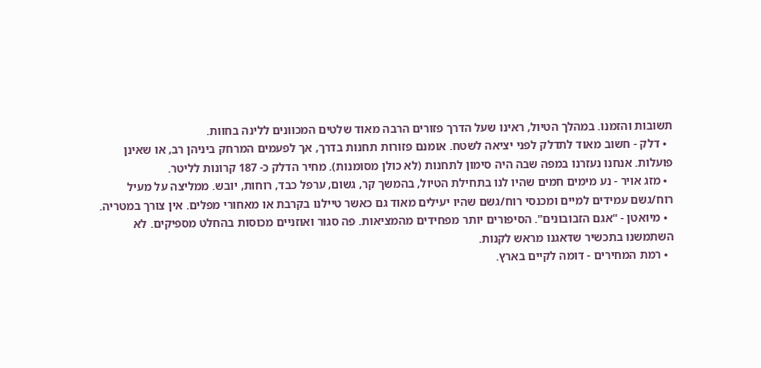תשובות והזמנו. במהלך הטיול, ראינו שעל הדרך פזורים הרבה מאוד שלטים המכוונים ללינה בחוות.
  • דלק - חשוב מאוד לתדלק לפני יציאה לשטח. אומנם פזורות תחנות בדרך, אך לפעמים המרחק ביניהן רב, או שאינן פועלות. אנחנו נעזרנו במפה שבה היה סימון לתחנות (לא כולן מסומנות). מחיר הדלק כ- 187 קרונות לליטר.
  • מזג אויר - נע מימים חמים שהיו לנו בתחילת הטיול, בהמשך קר, גשום, ערפל כבד, רוחות, יובש. ממליצה על מעיל רוח/גשם עמידים למיים ומכנסי רוח/גשם שהיו יעילים מאוד גם כאשר טיילנו בקרבת או מאחורי מפלים. אין צורך במטריה.
  • מיואטן - "אגם הזבובונים". הסיפורים יותר מפחידים מהמציאות. פה סגור ואוזניים מכוסות בהחלט מספיקים. לא השתמשנו בתכשיר שדאגנו מראש לקנות.
  • רמת המחירים - דומה לקיים בארץ.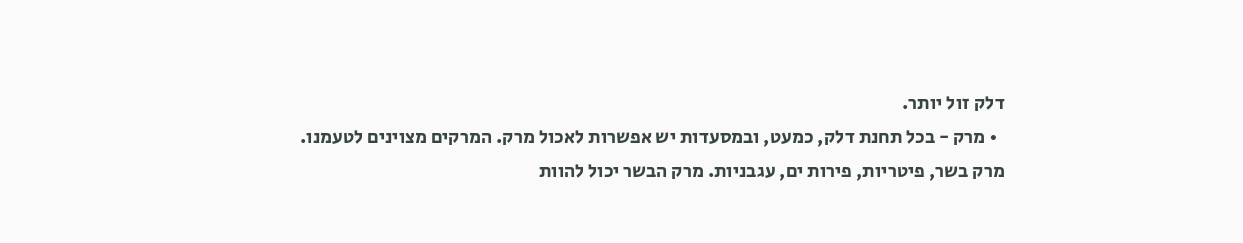דלק זול יותר.
  • מרק - בכל תחנת דלק, כמעט, ובמסעדות יש אפשרות לאכול מרק. המרקים מצוינים לטעמנו. מרק בשר, פיטריות, פירות ים, עגבניות. מרק הבשר יכול להוות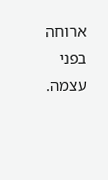ארוחה בפני עצמה.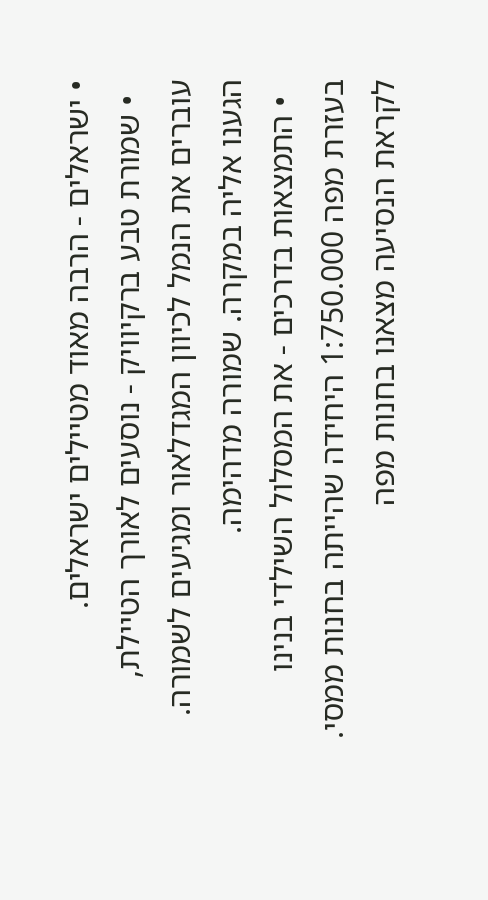• ישראלים - הרבה מאוד מטיילים ישראלים.
  • שמורת טבע ברקיוויק - נוסעים לאורך הטיילת, עוברים את הנמל לכיוון המגדלאור ומגיעים לשמורה. הגענו אליה במקרה. שמורה מדהימה.
  • התמצאות בדרכים - את המסלול השילדי בנינו בעזרת מפה 1:750.000 היחידה שהייתה בחנות ממסי. לקראת הנסיעה מצאנו בחנות מפה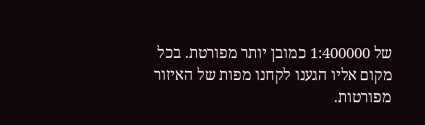של 1:400000 כמובן יותר מפורטת. בכל מקום אליו הגענו לקחנו מפות של האיזור מפורטות.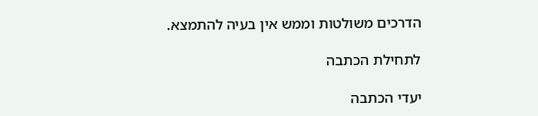הדרכים משולטות וממש אין בעיה להתמצא.

לתחילת הכתבה

יעדי הכתבה